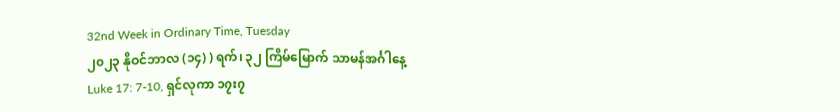32nd Week in Ordinary Time, Tuesday
၂၀၂၃ နိုဝင်ဘာလ (၁၄) ) ရက်၊ ၃၂ ကြိမ်မြောက် သာမန်အင်္ဂါနေ့
Luke 17: 7-10, ရှင်လုကာ ၁၇း၇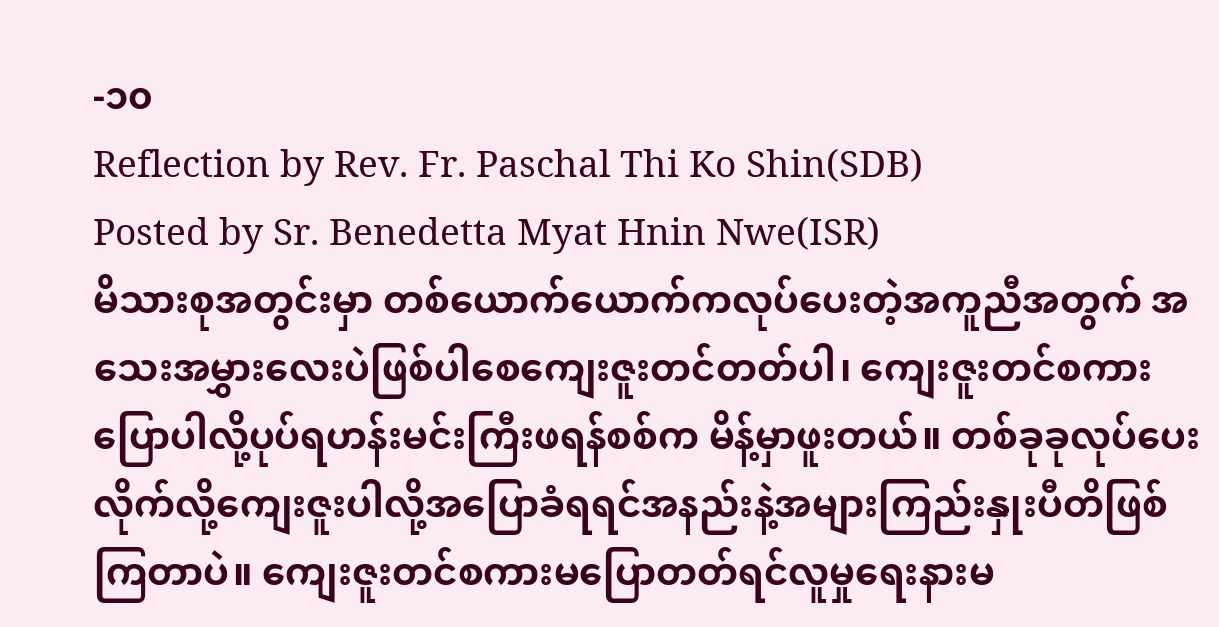-၁၀
Reflection by Rev. Fr. Paschal Thi Ko Shin(SDB)
Posted by Sr. Benedetta Myat Hnin Nwe(ISR)
မိသားစုအတွင်းမှာ တစ်ယောက်ယောက်ကလုပ်ပေးတဲ့အကူညီအတွက် အသေးအမွှားလေးပဲဖြစ်ပါစေကျေးဇူးတင်တတ်ပါ၊ ကျေးဇူးတင်စကားပြောပါလို့ပုပ်ရဟန်းမင်းကြီးဖရန်စစ်က မိန့်မှာဖူးတယ်။ တစ်ခုခုလုပ်ပေးလိုက်လို့ကျေးဇူးပါလို့အပြောခံရရင်အနည်းနဲ့အများကြည်းနှုးပီတိဖြစ်ကြတာပဲ။ ကျေးဇူးတင်စကားမပြောတတ်ရင်လူမှုရေးနားမ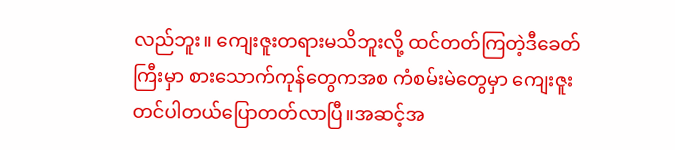လည်ဘူး။ ကျေးဇူးတရားမသိဘူးလို့ ထင်တတ်ကြတဲ့ဒီခေတ်ကြီးမှာ စားသောက်ကုန်တွေကအစ ကံစမ်းမဲတွေမှာ ကျေးဇူးတင်ပါတယ်ပြောတတ်လာပြီ။အဆင့်အ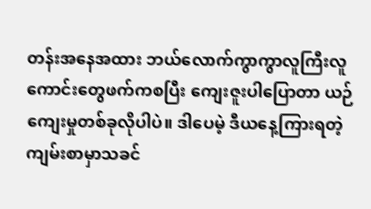တန်းအနေအထား ဘယ်လောက်ကွာကွာလူကြီးလူကောင်းတွေဖက်ကစပြီး ကျေးဇူးပါပြောတာ ယဉ်ကျေးမှုတစ်ခုလိုပါပဲ။ ဒါပေမဲ့ ဒီယနေ့ကြားရတဲ့ကျမ်းစာမှာသခင်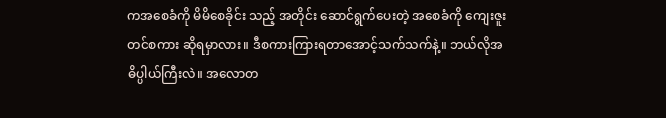ကအစေခံကို မိမိစေခိုင်း သည့် အတိုင်း ဆောင်ရွက်ပေးတဲ့ အစေခံကို ကျေးဇူးတင်စကား ဆိုရမှာလား။ ဒီစကားကြားရတာအောင့်သက်သက်နဲ့။ ဘယ်လိုအဓိပ္ပါယ်ကြီးလဲ။ အလောတ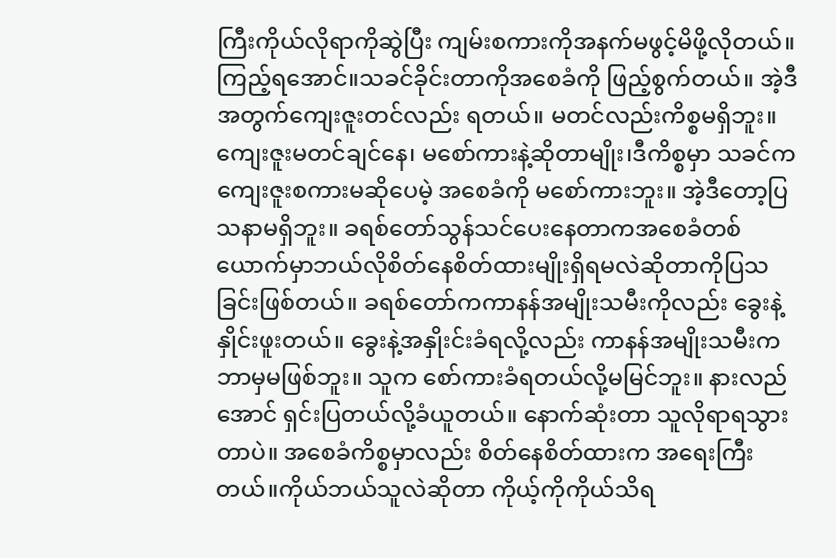ကြီးကိုယ်လိုရာကိုဆွဲပြီး ကျမ်းစကားကိုအနက်မဖွင့်မိဖို့လိုတယ်။ ကြည့်ရအောင်။သခင်ခိုင်းတာကိုအစေခံကို ဖြည့်စွက်တယ်။ အဲ့ဒီအတွက်ကျေးဇူးတင်လည်း ရတယ်။ မတင်လည်းကိစ္စမရှိဘူး။ကျေးဇူးမတင်ချင်နေ၊ မစော်ကားနဲ့ဆိုတာမျိုး၊ဒီကိစ္စမှာ သခင်က ကျေးဇူးစကားမဆိုပေမဲ့ အစေခံကို မစော်ကားဘူး။ အဲ့ဒီတော့ပြသနာမရှိဘူး။ ခရစ်တော်သွန်သင်ပေးနေတာကအစေခံတစ်ယောက်မှာဘယ်လိုစိတ်နေစိတ်ထားမျိုးရှိရမလဲဆိုတာကိုပြသခြင်းဖြစ်တယ်။ ခရစ်တော်ကကာနန်အမျိုးသမီးကိုလည်း ခွေးနဲ့နှိုင်းဖူးတယ်။ ခွေးနဲ့အနှိုးင်းခံရလို့လည်း ကာနန်အမျိုးသမီးက ဘာမှမဖြစ်ဘူး။ သူက စော်ကားခံရတယ်လို့မမြင်ဘူး။ နားလည်အောင် ရှင်းပြတယ်လို့ခံယူတယ်။ နောက်ဆုံးတာ သူလိုရာရသွားတာပဲ။ အစေခံကိစ္စမှာလည်း စိတ်နေစိတ်ထားက အရေးကြီးတယ်။ကိုယ်ဘယ်သူလဲဆိုတာ ကိုယ့်ကိုကိုယ်သိရ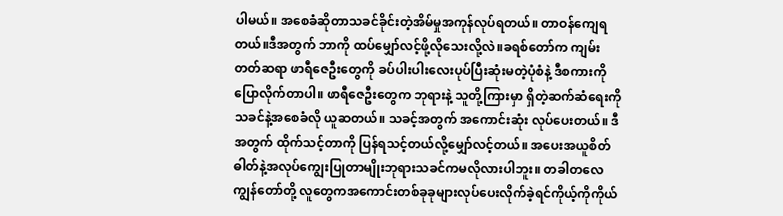ပါမယ်။ အစေခံဆိုတာသခင်ခိုင်းတဲ့အိမ်မှုအကုန်လုပ်ရတယ်။ တာဝန်ကျေရတယ်။ဒီအတွက် ဘာကို ထပ်မျှော်လင့်ဖို့လိုသေးလို့လဲ။ခရစ်တော်က ကျမ်းတတ်ဆရာ ဖာရီဇေဦးတွေကို ခပ်ပါးပါးလေးပုပ်ပြီးဆုံးမတဲ့ပုံစံနဲ့ ဒီစကားကို ပြောလိုက်တာပါ။ ဖာရီဇေဦးတွေက ဘုရားနဲ့ သူတို့ကြားမှာ ရှိတဲ့ဆက်ဆံရေးကို သခင်နဲ့အစေခံလို ယူဆတယ်။ သခင့်အတွက် အကောင်းဆုံး လုပ်ပေးတယ်။ ဒီအတွက် ထိုက်သင့်တာကို ပြန်ရသင့်တယ်လို့မျှော်လင့်တယ်။ အပေးအယူစိတ်ဓါတ်နဲ့အလုပ်ကျွေးပြုတာမျိုးဘုရားသခင်ကမလိုလားပါဘူး။ တခါတလေကျွန်တော်တို့ လူတွေကအကောင်းတစ်ခုခုများလုပ်ပေးလိုက်ခဲ့ရင်ကိုယ့်ကိုကိုယ်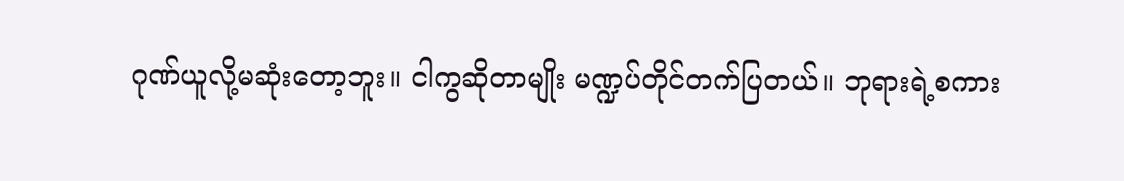ဂုဏ်ယူလို့မဆုံးတော့ဘူး။ ငါကွဆိုတာမျိုး မဏ္ဍပ်တိုင်တက်ပြတယ်။ ဘုရားရဲ့စကား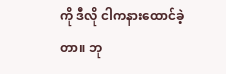ကို ဒီလို ငါကနားထောင်ခဲ့တာ။ ဘု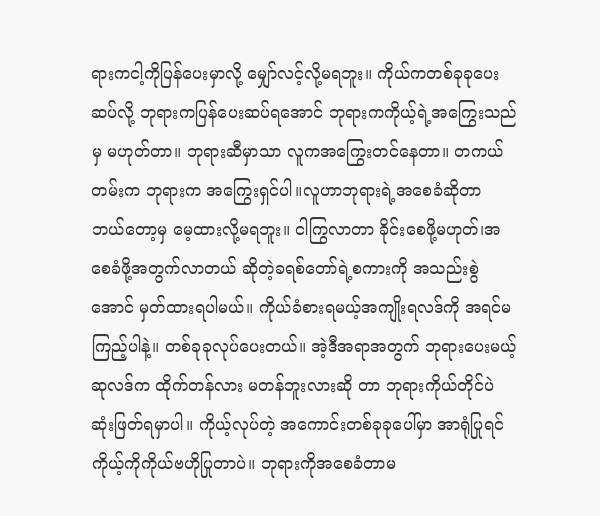ရားကငါ့ကိုပြန်ပေးမှာလို့ မျှော်လင့်လို့မရဘူး။ ကိုယ်ကတစ်ခုခုပေးဆပ်လို့ ဘုရားကပြန်ပေးဆပ်ရအောင် ဘုရားကကိုယ့်ရဲ့အကြွေးသည်မှ မဟုတ်တာ။ ဘုရားဆီမှာသာ လူကအကြွေးတင်နေတာ။ တကယ်တမ်းက ဘုရားက အကြွေးရှင်ပါ။လူဟာဘုရားရဲ့အစေခံဆိုတာ ဘယ်တော့မှ မေ့ထားလို့မရဘူး။ ငါကြွလာတာ ခိုင်းစေဖို့မဟုတ်၊အစေခံဖို့အတွက်လာတယ် ဆိုတဲ့ခရစ်တော်ရဲ့စကားကို အသည်းစွဲအောင် မှတ်ထားရပါမယ်။ ကိုယ်ခံစားရမယ့်အကျိုးရလဒ်ကို အရင်မကြည့်ပါနဲ့။ တစ်ခုခုလုပ်ပေးတယ်။ အဲ့ဒီအရာအတွက် ဘုရားပေးမယ့်ဆုလဒ်က ထိုက်တန်လား မတန်ဘူးလားဆို တာ ဘုရားကိုယ်တိုင်ပဲ ဆုံးဖြတ်ရမှာပါ။ ကိုယ့်လုပ်တဲ့ အကောင်းတစ်ခုခုပေါ်မှာ အာရုံပြုရင် ကိုယ့်ကိုကိုယ်ဗဟိုပြုတာပဲ။ ဘုရားကိုအစေခံတာမ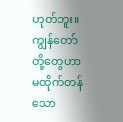ဟုတ်ဘူး။ ကျွန်တော်တို့တွေဟာမထိုက်တန်သော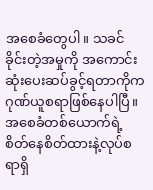အစေခံတွေပါ။ သခင်ခိုင်းတဲ့အမှုကို အကောင်းဆုံးပေးဆပ်ခွင့်ရတာကိုကဂုဏ်ယူစရာဖြစ်နေပါပြီ။အစေခံတစ်ယောက်ရဲ့ စိတ်နေစိတ်ထားနဲ့လုပ်စရာရှိ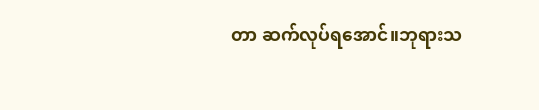တာ ဆက်လုပ်ရအောင်။ဘုရားသ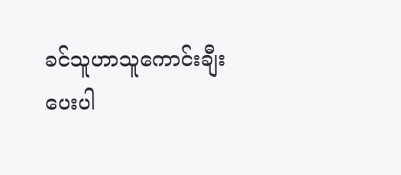ခင်သူဟာသူကောင်းချီးပေးပါ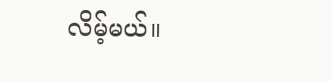လိမ့်မယ်။